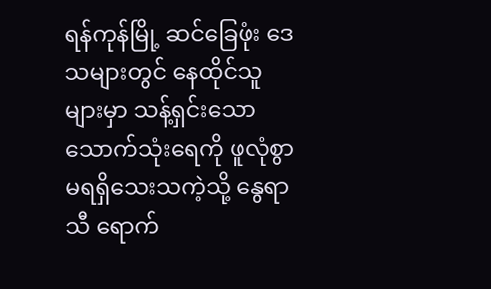ရန်ကုန်မြို့ ဆင်ခြေဖုံး ဒေသများတွင် နေထိုင်သူများမှာ သန့်ရှင်းသော သောက်သုံးရေကို ဖူလုံစွာ မရရှိသေးသကဲ့သို့ နွေရာသီ ရောက်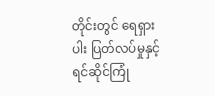တိုင်းတွင် ရေရှားပါး ပြတ်လပ်မှုနှင့် ရင်ဆိုင်ကြုံ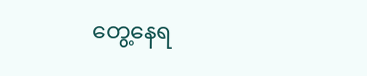တွေ့နေရ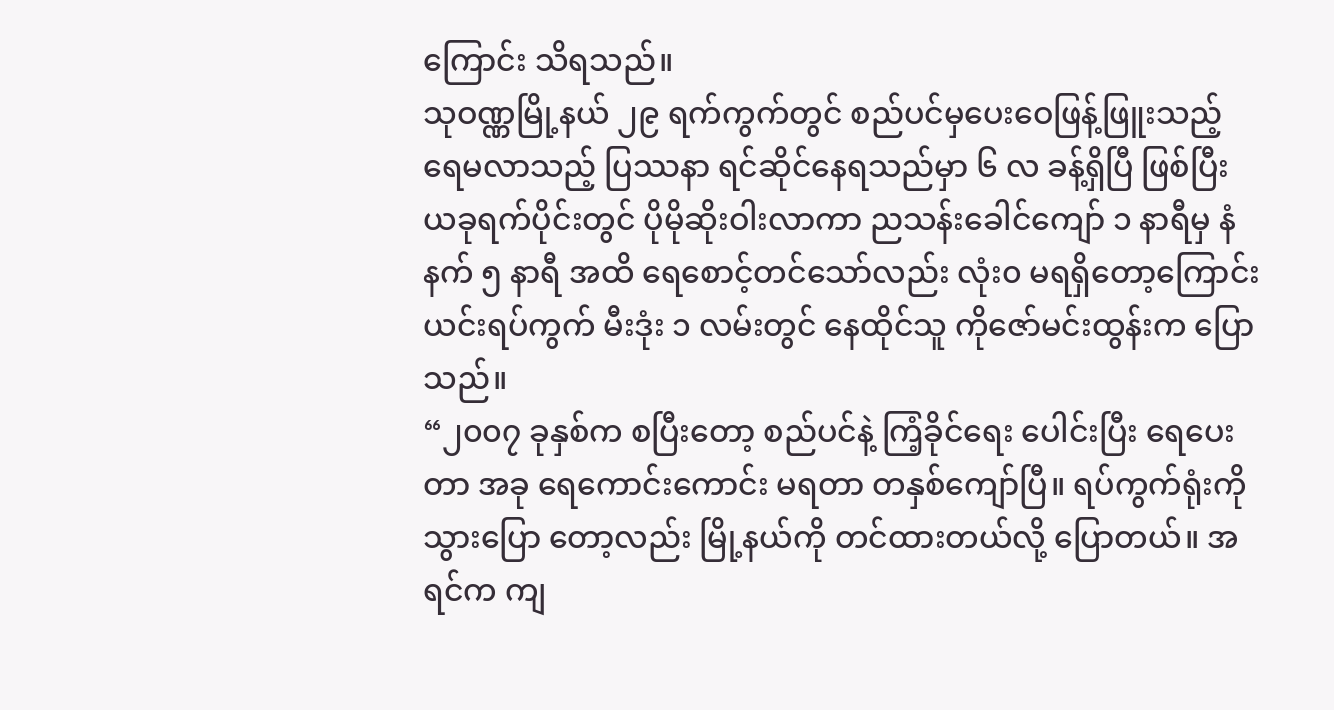ကြောင်း သိရသည်။
သုဝဏ္ဏမြို့နယ် ၂၉ ရက်ကွက်တွင် စည်ပင်မှပေးဝေဖြန့်ဖြူးသည့် ရေမလာသည့် ပြဿနာ ရင်ဆိုင်နေရသည်မှာ ၆ လ ခန့်ရှိပြီ ဖြစ်ပြီး ယခုရက်ပိုင်းတွင် ပိုမိုဆိုးဝါးလာကာ ညသန်းခေါင်ကျော် ၁ နာရီမှ နံနက် ၅ နာရီ အထိ ရေစောင့်တင်သော်လည်း လုံး၀ မရရှိတော့ကြောင်း ယင်းရပ်ကွက် မီးဒုံး ၁ လမ်းတွင် နေထိုင်သူ ကိုဇော်မင်းထွန်းက ပြောသည်။
“၂၀၀၇ ခုနှစ်က စပြီးတော့ စည်ပင်နဲ့ ကြံ့ခိုင်ရေး ပေါင်းပြီး ရေပေးတာ အခု ရေကောင်းကောင်း မရတာ တနှစ်ကျော်ပြီ။ ရပ်ကွက်ရုံးကို သွားပြော တော့လည်း မြို့နယ်ကို တင်ထားတယ်လို့ ပြောတယ်။ အရင်က ကျ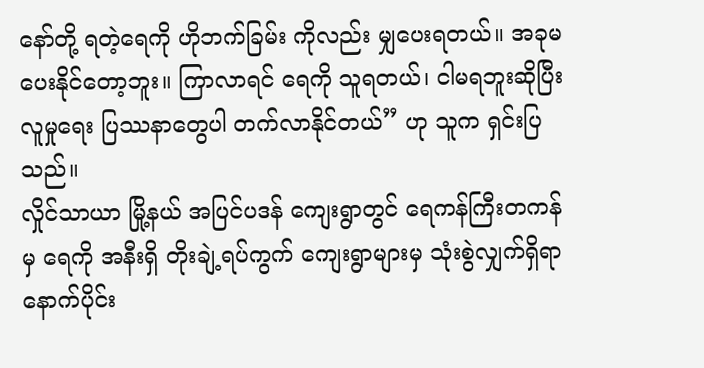နော်တို့ ရတဲ့ရေကို ဟိုဘက်ခြမ်း ကိုလည်း မျှပေးရတယ်။ အခုမပေးနိုင်တော့ဘူး။ ကြာလာရင် ရေကို သူရတယ်၊ ငါမရဘူးဆိုပြီး လူမှုရေး ပြဿနာတွေပါ တက်လာနိုင်တယ်” ဟု သူက ရှင်းပြသည်။
လှိုင်သာယာ မြို့နယ် အပြင်ပဒန် ကျေးရွာတွင် ရေကန်ကြီးတကန်မှ ရေကို အနီးရှိ တိုးချဲ့ရပ်ကွက် ကျေးရွာများမှ သုံးစွဲလျှက်ရှိရာ နောက်ပိုင်း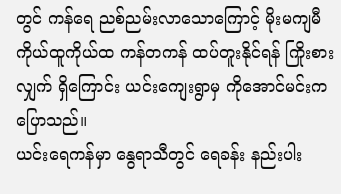တွင် ကန်ရေ ညစ်ညမ်းလာသောကြောင့် မိုးမကျမီ ကိုယ်ထူကိုယ်ထ ကန်တကန် ထပ်တူးနိုင်ရန် ကြိုးစားလျှက် ရှိကြောင်း ယင်းကျေးရွာမှ ကိုအောင်မင်းက ပြောသည်။
ယင်းရေကန်မှာ နွေရာသီတွင် ရေခန်း နည်းပါး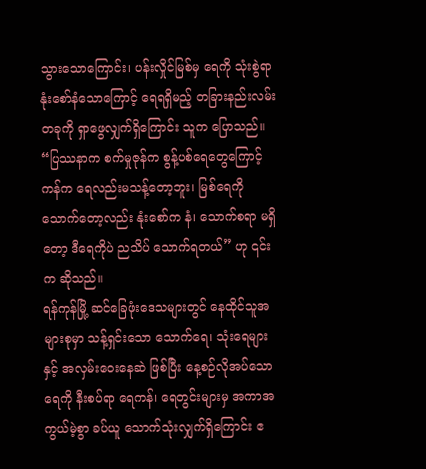သွားသောကြောင်း၊ ပန်းလှိုင်မြစ်မှ ရေကို သုံးစွဲရာ နုံးစော်နံသောကြောင့် ရေရရှိမည့် တခြားနည်းလမ်းတခုကို ရှာဖွေလျှက်ရှိကြောင်း သူက ပြောသည်။
“ပြဿနာက စက်မှုဇုန်က စွန့်ပစ်ရေတွေကြောင့် ကန်က ရေလည်းမသန့်တော့ဘူး၊ မြစ်ရေကို သောက်တော့လည်း နုံးစော်က နံ၊ သောက်စရာ မရှိတော့ ဒီရေကိုပဲ ညသိပ် သောက်ရတယ်” ဟု ၎င်းက ဆိုသည်။
ရန်ကုန်မြို့ ဆင်ခြေဖုံးဒေသများတွင် နေထိုင်သူအများစုမှာ သန့်ရှင်းသော သောက်ရေ၊ သုံးရေများနှင့် အလှမ်းဝေးနေဆဲ ဖြစ်ပြီး နေ့စဉ်လိုအပ်သော ရေကို နီးစပ်ရာ ရေကန်၊ ရေတွင်းများမှ အကာအကွယ်မဲ့စွာ ခပ်ယူ သောက်သုံးလျှက်ရှိကြောင်း ဧ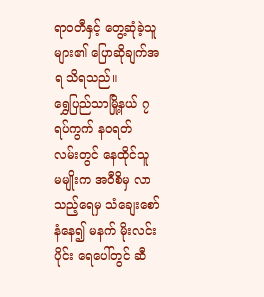ရာဝတီနှင့် တွေ့ဆုံခဲ့သူများ၏ ပြောဆိုချက်အရ သိရသည်။
ရွှေပြည်သာမြို့နယ် ၇ ရပ်ကွက် နဝရတ် လမ်းတွင် နေထိုင်သူ မမျိုးက အဝီစိမှ လာသည့်ရေမှ သံချေးစော်နံနေ၍ မနက် မိုးလင်းပိုင်း ရေပေါ်တွင် ဆီ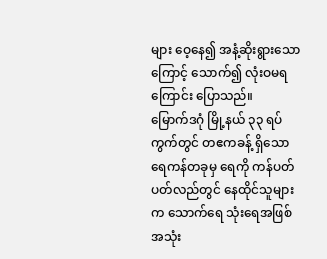များ ဝေ့နေ၍ အနံ့ဆိုးရွားသောကြောင့် သောက်၍ လုံးဝမရကြောင်း ပြောသည်။
မြောက်ဒဂုံ မြို့နယ် ၃၃ ရပ်ကွက်တွင် တဧကခန့် ရှိသော ရေကန်တခုမှ ရေကို ကန်ပတ်ပတ်လည်တွင် နေထိုင်သူများက သောက်ရေ သုံးရေအဖြစ် အသုံး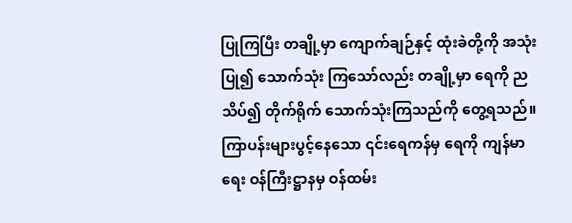ပြုကြပြီး တချို့မှာ ကျောက်ချဉ်နှင့် ထုံးခဲတို့ကို အသုံးပြု၍ သောက်သုံး ကြသော်လည်း တချို့မှာ ရေကို ညသိပ်၍ တိုက်ရိုက် သောက်သုံးကြသည်ကို တွေ့ရသည်။
ကြာပန်းများပွင့်နေသော ၎င်းရေကန်မှ ရေကို ကျန်မာရေး ဝန်ကြီးဋ္ဌာနမှ ဝန်ထမ်း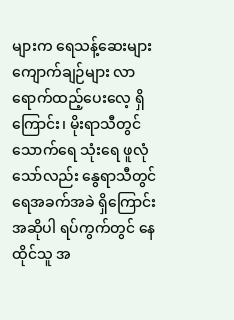များက ရေသန့်ဆေးများ ကျောက်ချဉ်များ လာရောက်ထည့်ပေးလေ့ ရှိကြောင်း၊ မိုးရာသီတွင် သောက်ရေ သုံးရေ ဖူလုံသော်လည်း နွေရာသီတွင် ရေအခက်အခဲ ရှိကြောင်း အဆိုပါ ရပ်ကွက်တွင် နေထိုင်သူ အ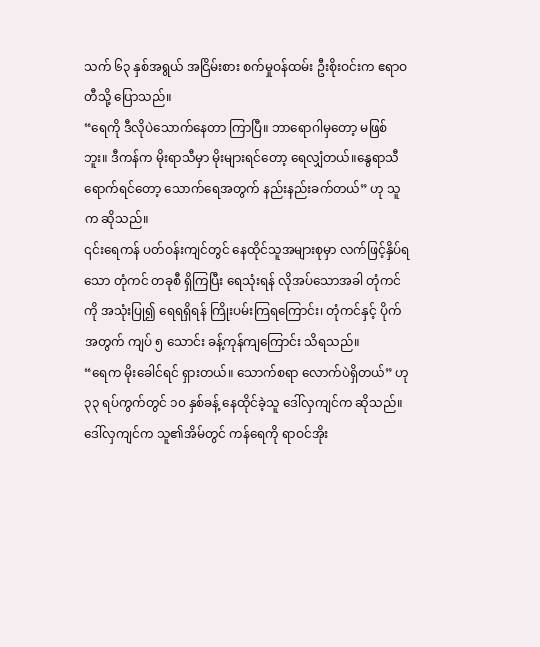သက် ၆၃ နှစ်အရွယ် အငြိမ်းစား စက်မှုဝန်ထမ်း ဦးစိုးဝင်းက ဧရာဝတီသို့ ပြောသည်။
“ရေကို ဒီလိုပဲသောက်နေတာ ကြာပြီ။ ဘာရောဂါမှတော့ မဖြစ်ဘူး။ ဒီကန်က မိုးရာသီမှာ မိုးများရင်တော့ ရေလျှံတယ်။နွေရာသီ ရောက်ရင်တော့ သောက်ရေအတွက် နည်းနည်းခက်တယ်” ဟု သူက ဆိုသည်။
၎င်းရေကန် ပတ်ဝန်းကျင်တွင် နေထိုင်သူအများစုမှာ လက်ဖြင့်နှိပ်ရသော တုံကင် တခုစီ ရှိကြပြီး ရေသုံးရန် လိုအပ်သောအခါ တုံကင်ကို အသုံးပြု၍ ရေရရှိရန် ကြိုးပမ်းကြရကြောင်း၊ တုံကင်နှင့် ပိုက်အတွက် ကျပ် ၅ သောင်း ခန့်ကုန်ကျကြောင်း သိရသည်။
“ရေက မိုးခေါင်ရင် ရှားတယ်။ သောက်စရာ လောက်ပဲရှိတယ်” ဟု ၃၃ ရပ်ကွက်တွင် ၁၀ နှစ်ခန့် နေထိုင်ခဲ့သူ ဒေါ်လှကျင်က ဆိုသည်။
ဒေါ်လှကျင်က သူ၏အိမ်တွင် ကန်ရေကို ရာဝင်အိုး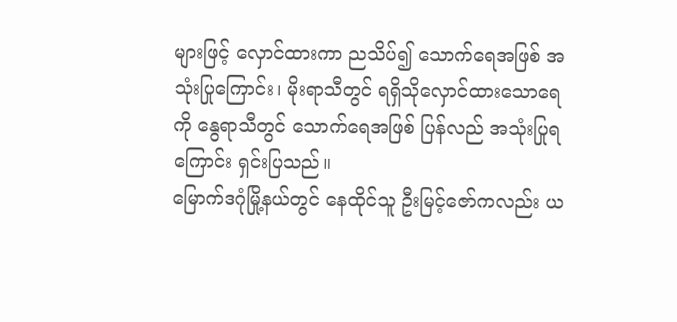များဖြင့် လှောင်ထားကာ ညသိပ်၍ သောက်ရေအဖြစ် အသုံးပြုကြောင်း၊ မိုးရာသီတွင် ရရှိသိုလှောင်ထားသောရေကို နွေရာသီတွင် သောက်ရေအဖြစ် ပြန်လည် အသုံးပြုရကြောင်း ရှင်းပြသည်။
မြောက်ဒဂုံမြို့နယ်တွင် နေထိုင်သူ ဦးမြင့်ဇော်ကလည်း ယ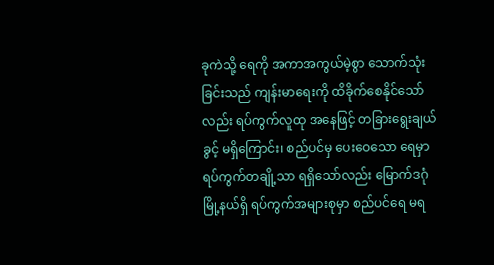ခုကဲသို့ ရေကို အကာအကွယ်မဲ့စွာ သောက်သုံးခြင်းသည် ကျန်းမာရေးကို ထိခိုက်စေနိုင်သော်လည်း ရပ်ကွက်လူထု အနေဖြင့် တခြားရွေးချယ်ခွင့် မရှိကြောင်း၊ စည်ပင်မှ ပေးဝေသော ရေမှာ ရပ်ကွက်တချို့သာ ရရှိသော်လည်း မြောက်ဒဂုံ မြို့နယ်ရှိ ရပ်ကွက်အများစုမှာ စည်ပင်ရေ မရ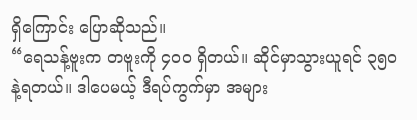ရှိကြောင်း ပြောဆိုသည်။
“ရေသန့်ဗူးက တဗူးကို ၄၀၀ ရှိတယ်။ ဆိုင်မှာသွားယူရင် ၃၅၀ နဲ့ရတယ်။ ဒါပေမယ့် ဒီရပ်ကွက်မှာ အများ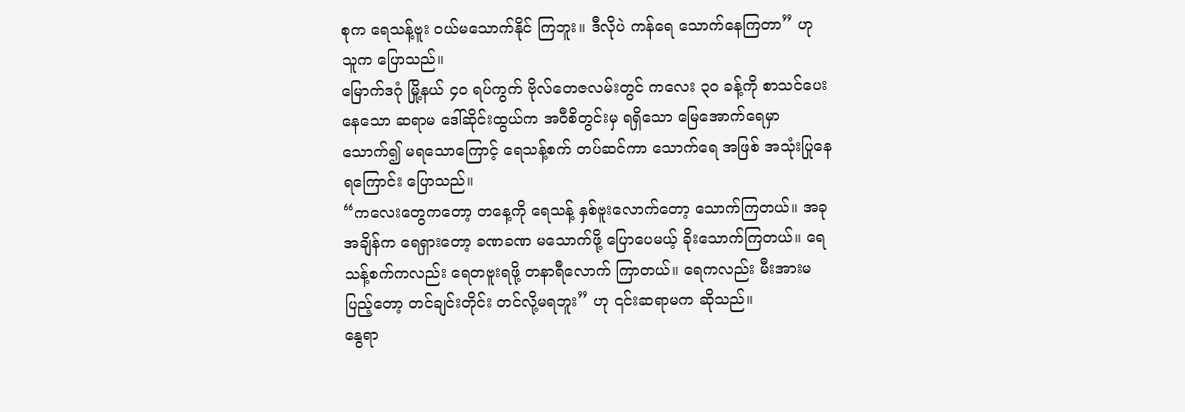စုက ရေသန့်ဗူး ဝယ်မသောက်နိုင် ကြဘူး။ ဒီလိုပဲ ကန်ရေ သောက်နေကြတာ” ဟု သူက ပြောသည်။
မြောက်ဒဂုံ မြို့နယ် ၄၀ ရပ်ကွက် ဗိုလ်တေဇလမ်းတွင် ကလေး ၃၀ ခန့်ကို စာသင်ပေးနေသော ဆရာမ ဒေါ်ဆိုင်းထွယ်က အဝီစိတွင်းမှ ရရှိသော မြေအောက်ရေမှာ သောက်၍ မရသောကြောင့် ရေသန့်စက် တပ်ဆင်ကာ သောက်ရေ အဖြစ် အသုံးပြုနေရကြောင်း ပြောသည်။
“ကလေးတွေကတော့ တနေ့ကို ရေသန့် နှစ်ဗူးလောက်တော့ သောက်ကြတယ်။ အခုအချိန်က ရေရှားတော့ ခဏခဏ မသောက်ဖို့ ပြောပေမယ့် ခိုးသောက်ကြတယ်။ ရေသန့်စက်ကလည်း ရေတဗူးရဖို့ တနာရီလောက် ကြာတယ်။ ရေကလည်း မီးအားမပြည့်တော့ တင်ချင်းတိုင်း တင်လို့မရဘူး” ဟု ၎င်းဆရာမက ဆိုသည်။
နွေရာ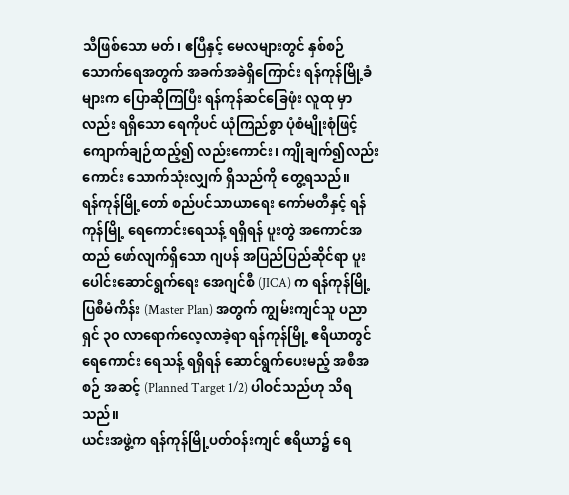သီဖြစ်သော မတ်၊ ဧပြီနှင့် မေလများတွင် နှစ်စဉ် သောက်ရေအတွက် အခက်အခဲရှိကြောင်း ရန်ကုန်မြို့ခံများက ပြောဆိုကြပြီး ရန်ကုန်ဆင်ခြေဖုံး လူထု မှာလည်း ရရှိသော ရေကိုပင် ယုံကြည်စွာ ပုံစံမျိုးစုံဖြင့် ကျောက်ချဉ်ထည့်၍ လည်းကောင်း၊ ကျိုချက်၍လည်းကောင်း သောက်သုံးလျှက် ရှိသည်ကို တွေ့ရသည်။
ရန်ကုန်မြို့တော် စည်ပင်သာယာရေး ကော်မတီနှင့် ရန်ကုန်မြို့ ရေကောင်းရေသန့် ရရှိရန် ပူးတွဲ အကောင်အထည် ဖော်လျက်ရှိသော ဂျပန် အပြည်ပြည်ဆိုင်ရာ ပူးပေါင်းဆောင်ရွက်ရေး အေဂျင်စီ (JICA) က ရန်ကုန်မြို့ပြစီမံကိန်း (Master Plan) အတွက် ကျွမ်းကျင်သူ ပညာရှင် ၃၀ လာရောက်လေ့လာခဲ့ရာ ရန်ကုန်မြို့ ဧရိယာတွင် ရေကောင်း ရေသန့် ရရှိရန် ဆောင်ရွက်ပေးမည့် အစီအစဉ် အဆင့် (Planned Target 1/2) ပါဝင်သည်ဟု သိရသည်။
ယင်းအဖွဲ့က ရန်ကုန်မြို့ပတ်ဝန်းကျင် ဧရိယာ၌ ရေ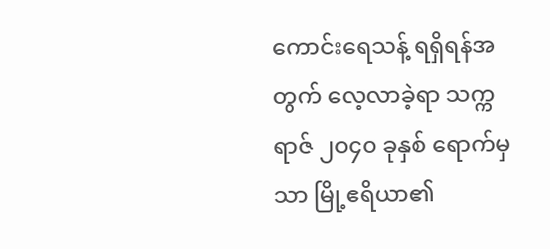ကောင်းရေသန့် ရရှိရန်အတွက် လေ့လာခဲ့ရာ သက္ကရာဇ် ၂၀၄၀ ခုနှစ် ရောက်မှသာ မြို့ဧရိယာ၏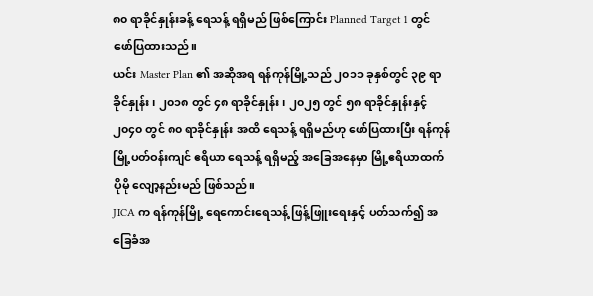၈၀ ရာခိုင်နှုန်းခန့် ရေသန့် ရရှိမည် ဖြစ်ကြောင်း Planned Target 1 တွင် ဖော်ပြထားသည်။
ယင်း Master Plan ၏ အဆိုအရ ရန်ကုန်မြို့သည် ၂၀၁၁ ခုနှစ်တွင် ၃၉ ရာခိုင်နှုန်း၊ ၂၀၁၈ တွင် ၄၈ ရာခိုင်နှုန်း၊ ၂၀၂၅ တွင် ၅၈ ရာခိုင်နှုန်းနှင့် ၂၀၄၀ တွင် ၈၀ ရာခိုင်နှုန်း အထိ ရေသန့် ရရှိမည်ဟု ဖော်ပြထားပြီး ရန်ကုန်မြို့ပတ်ဝန်းကျင် ဧရိယာ ရေသန့် ရရှိမည့် အခြေအနေမှာ မြို့ဧရိယာထက် ပိုမို လျော့နည်းမည် ဖြစ်သည်။
JICA က ရန်ကုန်မြို့ ရေကောင်းရေသန့် ဖြန့်ဖြူးရေးနှင့် ပတ်သက်၍ အခြေခံအ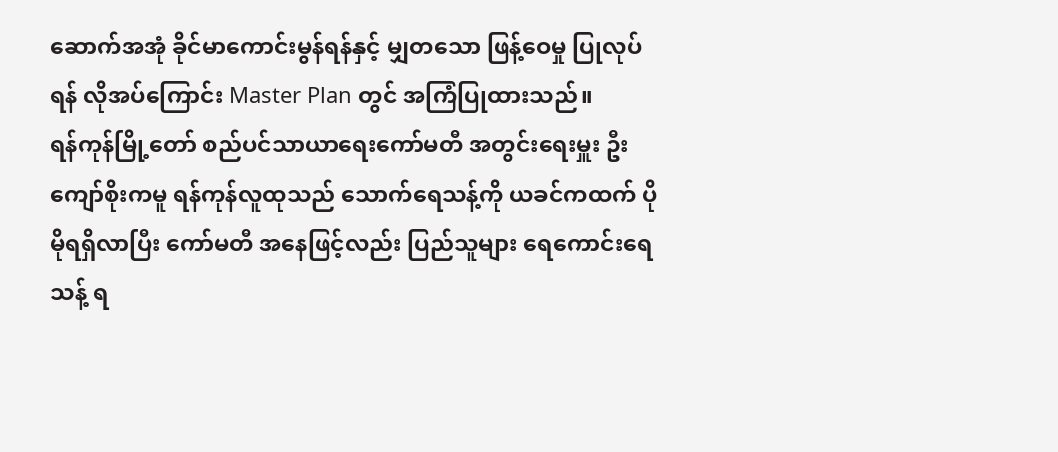ဆောက်အအုံ ခိုင်မာကောင်းမွန်ရန်နှင့် မျှတသော ဖြန့်ဝေမှု ပြုလုပ်ရန် လိုအပ်ကြောင်း Master Plan တွင် အကြံပြုထားသည်။
ရန်ကုန်မြို့တော် စည်ပင်သာယာရေးကော်မတီ အတွင်းရေးမှူး ဦးကျော်စိုးကမူ ရန်ကုန်လူထုသည် သောက်ရေသန့်ကို ယခင်ကထက် ပိုမိုရရှိလာပြီး ကော်မတီ အနေဖြင့်လည်း ပြည်သူများ ရေကောင်းရေသန့် ရ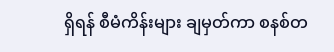ရှိရန် စီမံကိန်းများ ချမှတ်ကာ စနစ်တ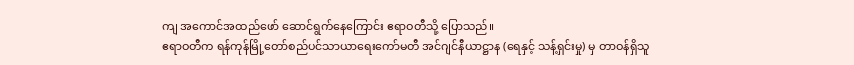ကျ အကောင်အထည်ဖော် ဆောင်ရွက်နေကြောင်း ဧရာဝတီသို့ ပြောသည်။
ဧရာဝတီက ရန်ကုန်မြို့တော်စည်ပင်သာယာရေးကော်မတီ အင်ဂျင်နီယာဋ္ဌာန (ရေနှင့် သန့်ရှင်းမှု) မှ တာဝန်ရှိသူ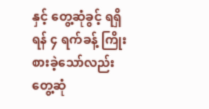နှင့် တွေ့ဆုံခွင့် ရရှိရန် ၄ ရက်ခန့် ကြိုးစားခဲ့သော်လည်း တွေ့ဆုံ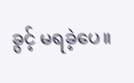ခွင့် မရခဲ့ပေ။